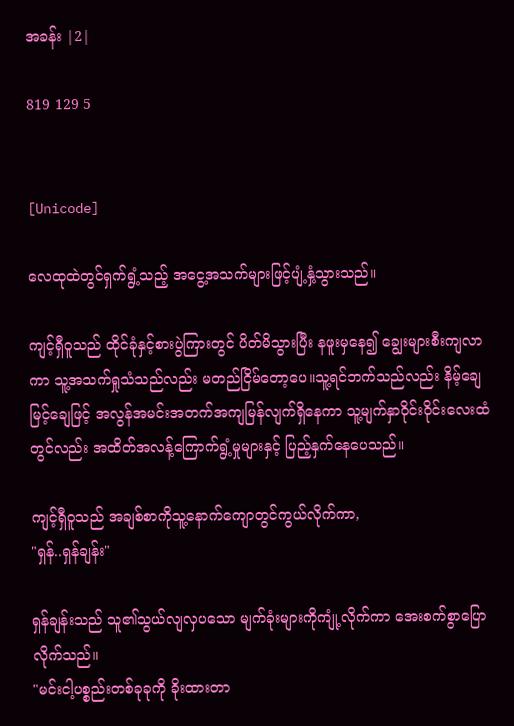အခန်း |2|

819 129 5


[Unicode]

လေထုထဲတွင်ရှက်ရွံ့သည့် အငွေ့အသက်များဖြင့်ပျံ့နှံ့သွားသည်။

ကျင့်ရှီဝူသည် ထိုင်ခုံနှင့်စားပွဲကြားတွင် ပိတ်မိသွားပြီး နဖူးမှနေ၍ ချွေးများစီးကျလာကာ သူ့အသက်ရှုသံသည်လည်း မတည်ငြိမ်တော့ပေ။သူ့ရင်ဘက်သည်လည်း နိမ့်ချေ မြင့်ချေဖြင့် အလွန်အမင်းအတက်အကျမြန်လျက်ရှိနေကာ သူ့မျက်နှာဝိုင်းဝိုင်းလေးထံတွင်လည်း အထိတ်အလန့်ကြောက်ရွံ့မှုများနှင့် ပြည့်နှက်နေပေသည်။

ကျင့်ရှီဝူသည် အချစ်စာကိုသူ့နောက်ကျောတွင်ကွယ်လိုက်ကာ,
"ရှန်..ရှန်ချန်း"

ရှန်ချန်းသည် သူ၏သွယ်လျလှပသော မျက်ခုံးများကိုကျုံ့လိုက်ကာ အေးစက်စွာပြောလိုက်သည်။
"မင်းငါ့ပစ္စည်းတစ်ခုခုကို ခိုးထားတာ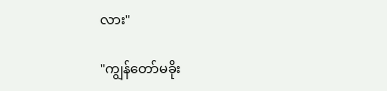လား"

"ကျွန်တော်မခိုး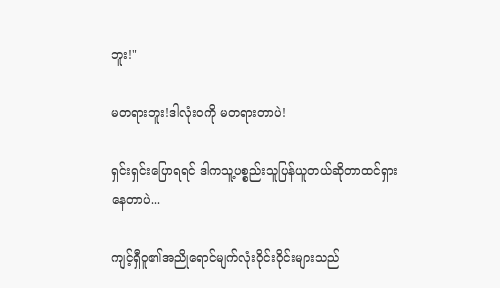ဘူး!"

မတရားဘူး!ဒါလုံးဝကို မတရားတာပဲ!

ရှင်းရှင်းပြောရရင် ဒါကသူ့ပစ္စည်းသူပြန်ယူတယ်ဆိုတာထင်ရှားနေတာပဲ...

ကျင့်ရှီဝူ၏အညိုရောင်မျက်လုံးဝိုင်းဝိုင်းများသည်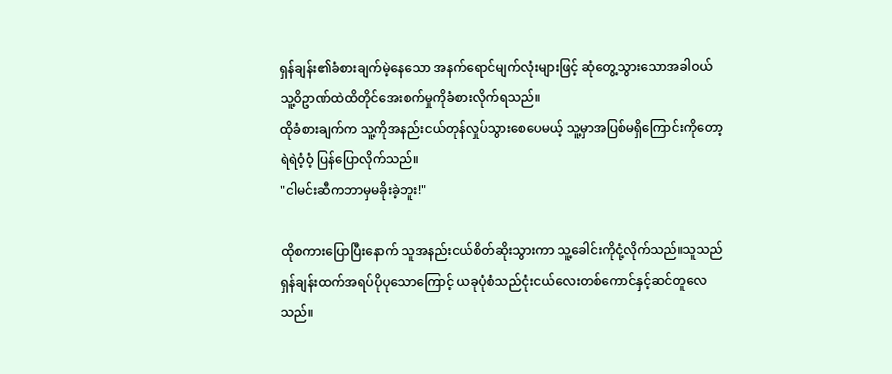ရှန်ချန်း၏ခံစားချက်မဲ့နေသော အနက်ရောင်မျက်လုံးများဖြင့် ဆုံတွေ့သွားသောအခါဝယ် သူ့ဝိဥာဏ်ထဲထိတိုင်အေးစက်မှုကိုခံစားလိုက်ရသည်။
ထိုခံစားချက်က သူ့ကိုအနည်းငယ်တုန်လှုပ်သွားစေပေမယ့် သူ့မှာအပြစ်မရှိကြောင်းကိုတော့ ရဲရဲဝံ့ဝံ့ ပြန်ပြောလိုက်သည်။
"ငါမင်းဆီကဘာမှမခိုးခဲ့ဘူး!"

ထိုစကားပြောပြီးနောက် သူအနည်းငယ်စိတ်ဆိုးသွားကာ သူ့ခေါင်းကိုငုံ့လိုက်သည်။သူသည် ရှန်ချန်းထက်အရပ်ပိုပုသောကြောင့် ယခုပုံစံသည်ငုံးငယ်လေးတစ်ကောင်နှင့်ဆင်တူလေသည်။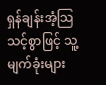ရှန်ချန်းအံ့သြသင့်စွာဖြင့် သူ့မျက်ခုံးများ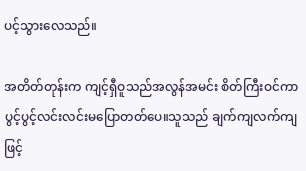ပင့်သွားလေသည်။

အတိတ်တုန်းက ကျင့်ရှီဝူသည်အလွန်အမင်း စိတ်ကြီးဝင်ကာ ပွင့်ပွင့်လင်းလင်းမပြောတတ်ပေ။သူသည် ချက်ကျလက်ကျဖြင့်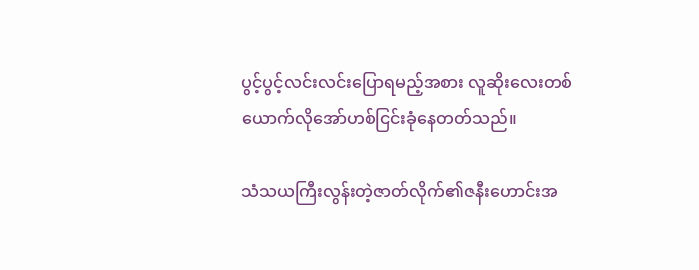ပွင့်ပွင့်လင်းလင်းပြောရမည့်အစား လူဆိုးလေးတစ်ယောက်လိုအော်ဟစ်ငြင်းခုံနေတတ်သည်။

သံသယကြီးလွန်းတဲ့ဇာတ်လိုက်၏ဇနီးဟောင်းအ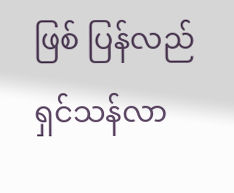ဖြစ် ပြန်လည်ရှင်သန်လာ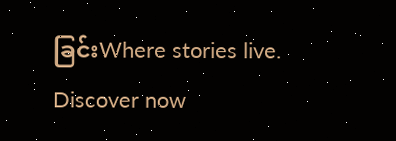ခြင်းWhere stories live. Discover now